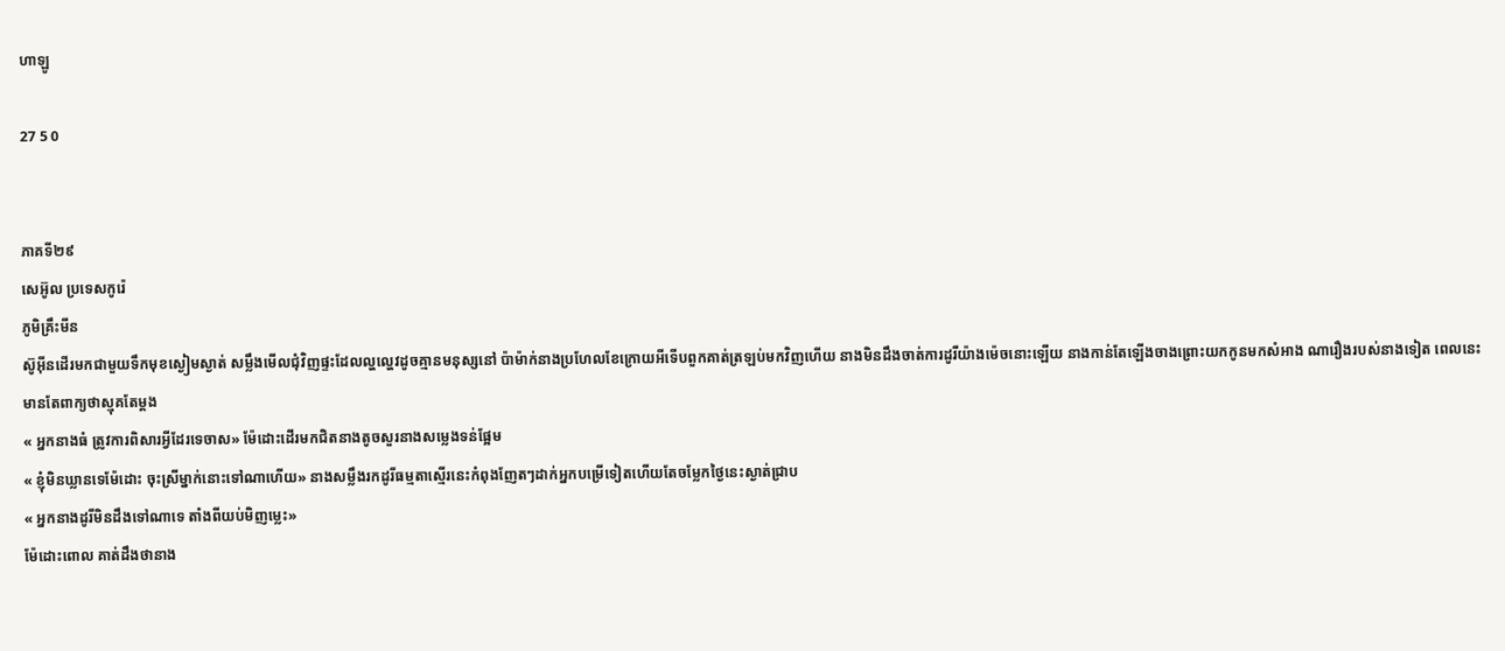ហាឡូ

27 5 0


ភាគទី២៩
សេអ៊ូល ប្រទេសកូរ៉េ
ភូមិគ្រឹះមីន
ស៊ូអុីនដើរមកជាមួយទឹកមុខស្ងៀមស្ងាត់ សម្លឹងមើលជុំវិញផ្ទះដែលល្ហល្ហេវដូចគ្មានមនុស្សនៅ ប៉ាម៉ាក់នាងប្រហែលខែក្រោយអីទើបពួកគាត់ត្រឡប់មកវិញហើយ នាងមិនដឹងចាត់ការដូរីយ៉ាងម៉េចនោះឡើយ នាងកាន់តែឡើងចាងព្រោះយកកូនមកសំអាង ណារឿងរបស់នាងទៀត ពេលនេះមានតែពាក្យថាស្មុគតែម្ដង
« អ្នកនាងធំ ត្រូវការពិសារអ្វីដែរទេចាស» ម៉ែដោះដើរមកជិតនាងតូចសួរនាងសម្លេងទន់ផ្អែម
« ខ្ញុំមិនឃ្លានទេម៉ែដោះ ចុះស្រីម្នាក់នោះទៅណាហើយ» នាងសម្លឹងរកដូរីធម្មតាស្មើរនេះកំពុងញែតៗដាក់អ្នកបម្រើទៀតហើយតែចម្លែកថ្ងៃនេះស្ងាត់ជ្រាប
« អ្នកនាងដូរីមិនដឹងទៅណាទេ តាំងពីយប់មិញម្លេះ»
ម៉ែដោះពោល គាត់ដឹងថានាង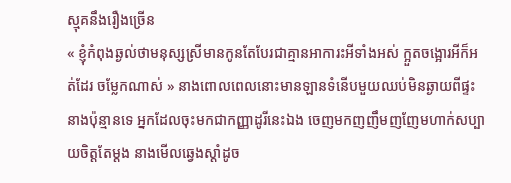ស្មុគនឹងរឿងច្រើន
« ខ្ញុំកំពុងឆ្ងល់ថាមនុស្សស្រីមានកូនតែបែរជាគ្មានអាការះអីទាំងអស់ ក្អួតចង្អោរអីក៏អត់ដែរ ចម្លែកណាស់ » នាងពោលពេលនោះមានឡានទំនើបមួយឈប់មិនឆ្ងាយពីផ្ទះនាងប៉ុន្មានទេ អ្នកដែលចុះមកជាកញ្ញាដូរីនេះឯង ចេញមកញញឹមញញែមហាក់សប្បាយចិត្តតែម្ដង នាងមើលឆ្វេងស្ដាំដូច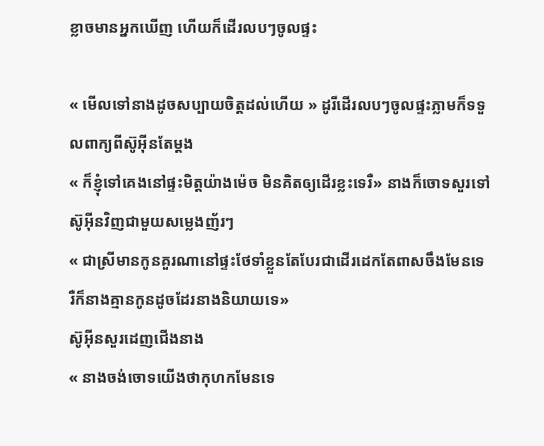ខ្លាចមានអ្នកឃើញ ហើយក៏ដើរលបៗចូលផ្ទះ

« មើលទៅនាងដូចសប្បាយចិត្តដល់ហើយ » ដូរីដើរលបៗចូលផ្ទះភ្លាមក៏ទទួលពាក្យពីស៊ូអុីនតែម្ដង
« ក៏ខ្ញុំទៅគេងនៅផ្ទះមិត្តយ៉ាងម៉េច មិនគិតឲ្យដើរខ្លះទេរឺ» នាងក៏ចោទសួរទៅស៊ូអុីនវិញជាមួយសម្លេងញ័រៗ
« ជាស្រីមានកូនគួរណានៅផ្ទះថែទាំខ្លួនតែបែរជាដើរដេកតែពាសចឹងមែនទេ រឺក៏នាងគ្មានកូនដូចដែរនាងនិយាយទេ»
ស៊ូអុីនសួរដេញជើងនាង
« នាងចង់ចោទយើងថាកុហកមែនទេ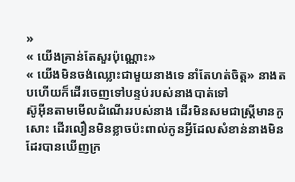»
« យើងគ្រាន់តែសួរប៉ុណ្ណោះ»
« យើងមិនចង់ឈ្លោះជាមួយនាងទេ នាំតែហត់ចិត្ត» នាងតបហើយក៏ដើរចេញទៅបន្ទប់របស់នាងបាត់ទៅ
ស៊ូអុីនតាមមើលដំណើររបស់នាង ដើរមិនសមជាស្រ្ដីមានកូ សោះ ដើរលឿនមិនខ្លាចប៉ះពាល់កូនអ្វីដែលសំខាន់នាងមិនដែរបានឃើញក្រ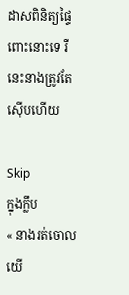ដាសពិនិត្យផ្ទៃពោះនោះទេ រឺនេះនាងត្រូវតែស៊ើបហើយ

Skip
ក្នុងក្លឹប
« នាងរត់ចោលយើ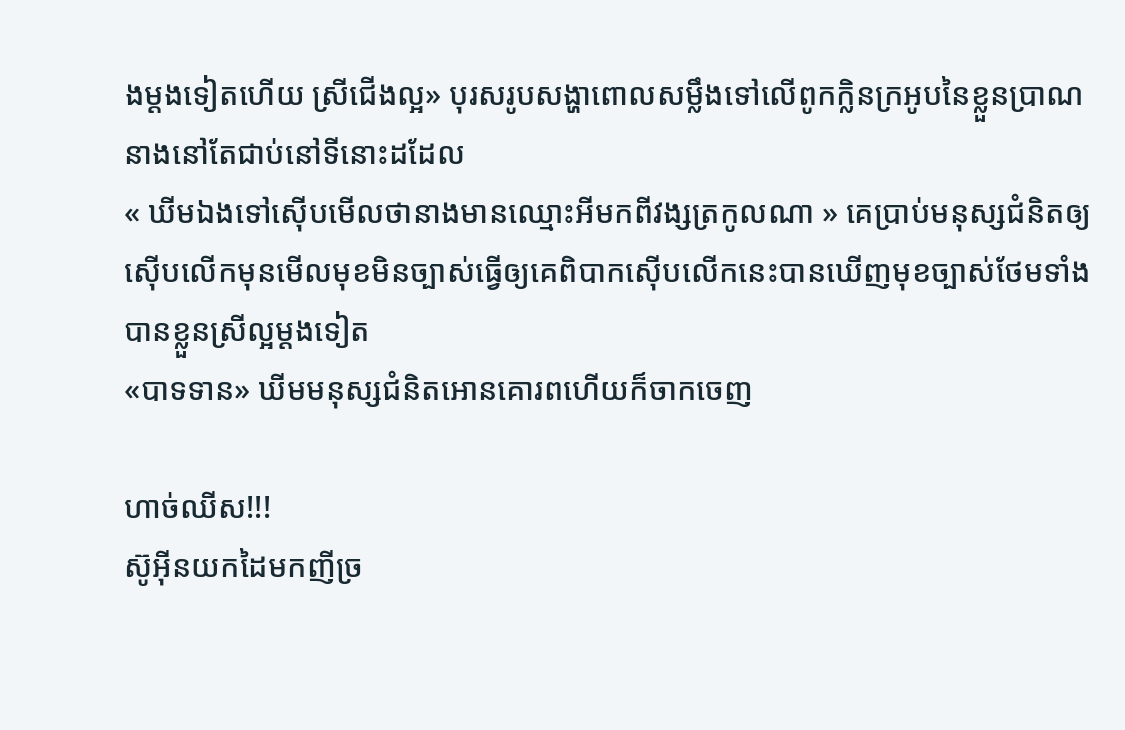ងម្ដងទៀតហើយ ស្រីជើងល្អ» បុរសរូបសង្ហាពោលសម្លឹងទៅលើពូកក្លិនក្រអូបនៃខ្លួនប្រាណ
នាងនៅតែជាប់នៅទីនោះដដែល
« ឃីមឯងទៅស៊ើបមើលថានាងមានឈ្មោះអីមកពីវង្សត្រកូលណា » គេប្រាប់មនុស្សជំនិតឲ្យស៊ើបលើកមុនមើលមុខមិនច្បាស់ធ្វើឲ្យគេពិបាកស៊ើបលើកនេះបានឃើញមុខច្បាស់ថែមទាំងបានខ្លួនស្រីល្អម្ដងទៀត
«បាទទាន» ឃីមមនុស្សជំនិតអោនគោរពហើយក៏ចាកចេញ

ហាច់ឈីស!!!
ស៊ូអុីនយកដៃមកញីច្រ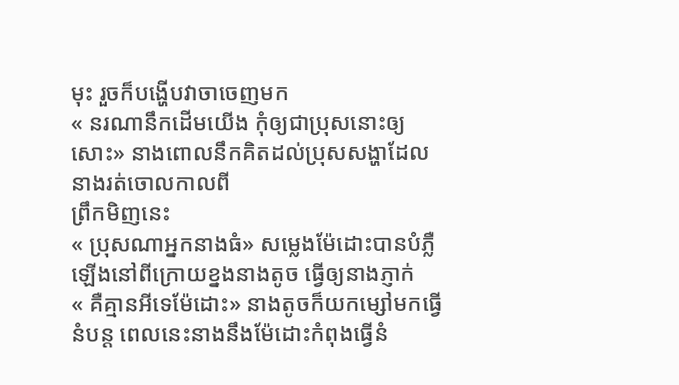មុះ រួចក៏បង្ហើបវាចាចេញមក
« នរណានឹកដើមយើង កុំឲ្យជាប្រុសនោះឲ្យសោះ» នាងពោលនឹកគិតដល់ប្រុសសង្ហាដែលនាងរត់ចោលកាលពី
ព្រឹកមិញនេះ
« ប្រុសណាអ្នកនាងធំ» សម្លេងម៉ែដោះបានបំភ្លឺ
ឡើងនៅពីក្រោយខ្នងនាងតូច ធ្វើឲ្យនាងភ្ញាក់
« គឺគ្មានអីទេម៉ែដោះ» នាងតូចក៏យកម្សៅមកធ្វើនំបន្ដ ពេលនេះនាងនឹងម៉ែដោះកំពុងធ្វើនំ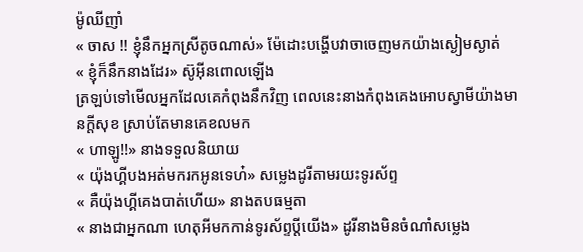ម៉ូឈីញាំ
« ចាស !! ខ្ញុំនឹកអ្នកស្រីតូចណាស់» ម៉ែដោះបង្ហើបវាចាចេញមកយ៉ាងស្ងៀមស្ងាត់
« ខ្ញុំក៏នឹកនាងដែរ» ស៊ូអុីនពោលឡើង
ត្រឡប់ទៅមើលអ្នកដែលគេកំពុងនឹកវិញ ពេលនេះនាងកំពុងគេងអោបស្វាមីយ៉ាងមានក្ដីសុខ ស្រាប់តែមានគេខលមក
« ហាឡូ!!» នាងទទួលនិយាយ
« យ៉ុងហ្គីបងអត់មករកអូនទេហ៎» សម្លេងដូរីតាមរយះទូរស័ព្ទ
« គឺយ៉ុងហ្គីគេងបាត់ហើយ» នាងតបធម្មតា
« នាងជាអ្នកណា ហេតុអីមកកាន់ទូរស័ព្ទប្ដីយើង» ដូរីនាងមិនចំណាំសម្លេង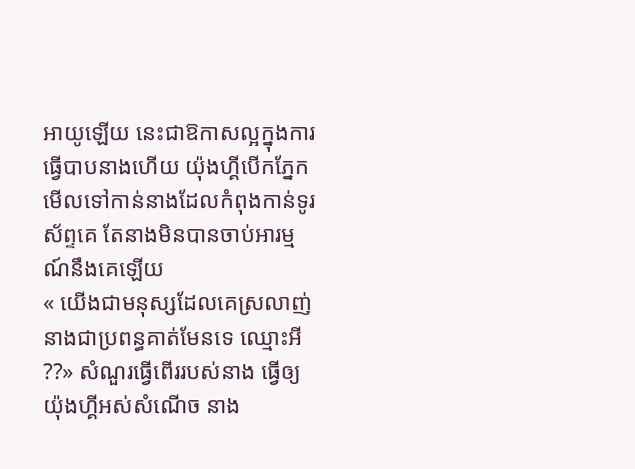អាយូឡើយ នេះជាឱកាសល្អក្នុងការធ្វើបាបនាងហើយ យ៉ុងហ្គីបើកភ្នែកមើលទៅកាន់នាងដែលកំពុងកាន់ទូរស័ព្ទគេ តែនាងមិនបានចាប់អារម្មណ៍នឹងគេឡើយ
« យើងជាមនុស្សដែលគេស្រលាញ់ នាងជាប្រពន្ធគាត់មែនទេ ឈ្មោះអី ??» សំណួរធ្វើពើររបស់នាង ធ្វើឲ្យយ៉ុងហ្គីអស់សំណើច នាង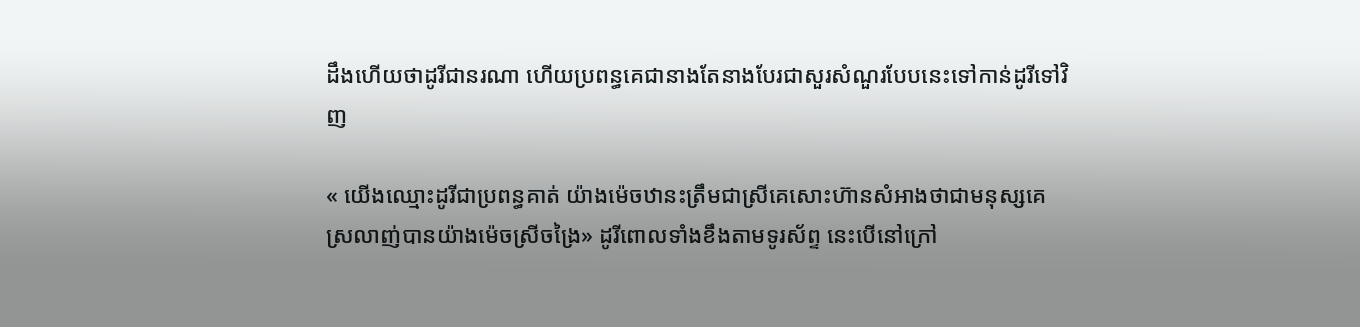ដឹងហើយថាដូរីជានរណា ហើយប្រពន្ធគេជានាងតែនាងបែរជាសួរសំណួរបែបនេះទៅកាន់ដូរីទៅវិញ

« យើងឈ្មោះដូរីជាប្រពន្ធគាត់ យ៉ាងម៉េចឋានះត្រឹមជាស្រីគេសោះហ៊ានសំអាងថាជាមនុស្សគេស្រលាញ់បានយ៉ាងម៉េចស្រីចង្រៃ» ដូរីពោលទាំងខឹងតាមទូរស័ព្ទ នេះបើនៅក្រៅ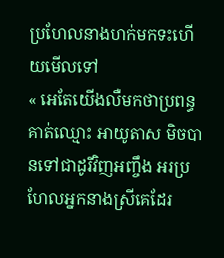ប្រហែលនាងហក់មកទះហើយមើលទៅ
« អេតែយើងលឺមកថាប្រពន្ធគាត់ឈ្មោះ អាយូតាស មិចបានទៅជាដូរីវិញអញ្ចឹង អរប្រហែលអ្នកនាងស្រីគេដែរ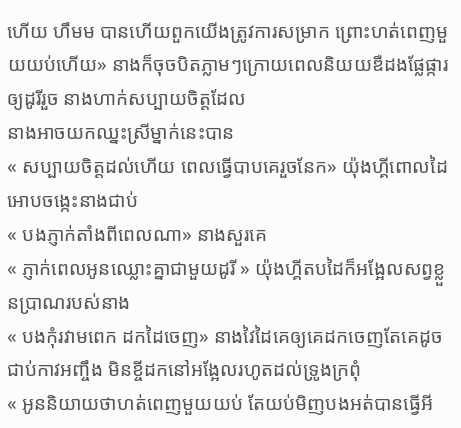ហើយ ហឹមម បានហើយពួកយើងត្រូវការសម្រាក ព្រោះហត់ពេញមួយយប់ហើយ» នាងក៏ចុចបិតភ្លាមៗក្រោយពេលនិយយឌឺដងផ្លែផ្ការឲ្យដូរីរួច នាងហាក់សប្បាយចិត្តដែល
នាងអាចយកឈ្នះស្រីម្នាក់នេះបាន
« សប្បាយចិត្តដល់ហើយ ពេលធ្វើបាបគេរួចនែក» យ៉ុងហ្គីពោលដៃអោបចង្កេះនាងជាប់
« បងភ្ញាក់តាំងពីពេលណា» នាងសួរគេ
« ភ្ញាក់ពេលអូនឈ្លោះគ្នាជាមួយដូរី » យ៉ុងហ្គីតបដៃក៏អង្អែលសព្វខ្លួនប្រាណរបស់នាង
« បងកុំរវាមពេក ដកដៃចេញ» នាងវៃដៃគេឲ្យគេដកចេញតែគេដូចជាប់កាវអញ្ចឹង មិនខ្ចីដកនៅអង្អែលរហូតដល់ទ្រូងក្រពុំ
« អូននិយាយថាហត់ពេញមួយយប់ តែយប់មិញបងអត់បានធ្វើអី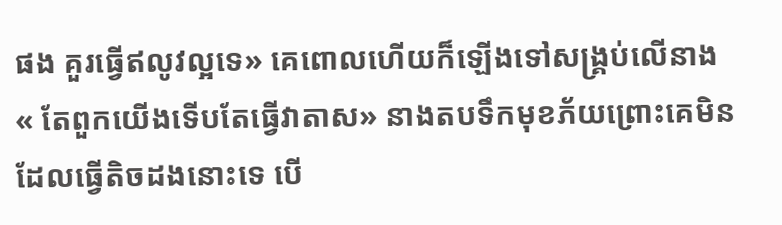ផង គួរធ្វើឥលូវល្អទេ» គេពោលហើយក៏ឡើងទៅសង្រ្គប់លើនាង
« តែពួកយើងទើបតែធ្វើវាតាស» នាងតបទឹកមុខភ័យព្រោះគេមិនដែលធ្វើតិចដងនោះទេ បើ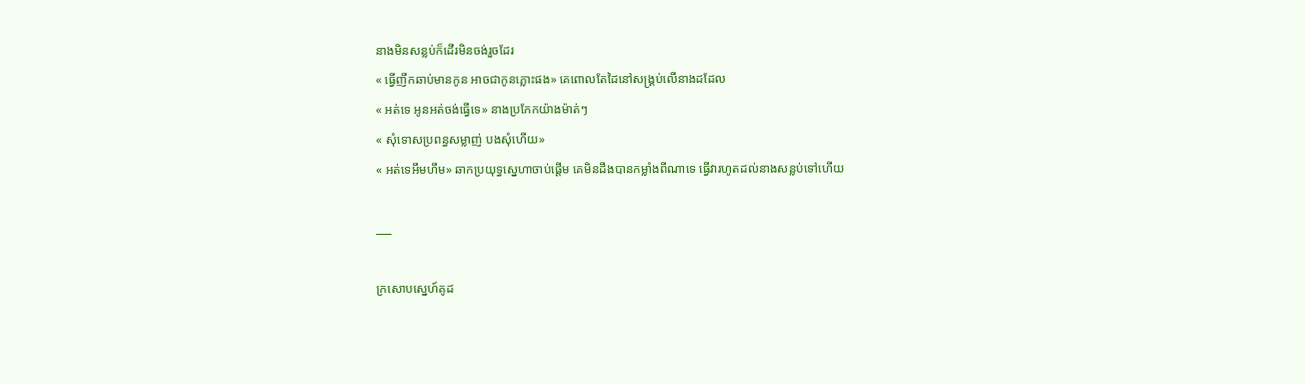នាងមិនសន្លប់ក៏ដើរមិនចង់រួចដែរ
« ធ្វើញឹកឆាប់មានកូន អាចជាកូនភ្លោះផង» គេពោលតែដៃនៅសង្រ្គប់លើនាងដដែល
« អត់ទេ អូនអត់ចង់ធ្វើទេ» នាងប្រកែកយ៉ាងម៉ាត់ៗ
« សុំទោសប្រពន្ធសម្លាញ់ បងសុំហើយ»
« អត់ទេអឹមហឹម» ឆាកប្រយុទ្ធស្នេហាចាប់ផ្ដើម គេមិនដឹងបានកម្លាំងពីណាទេ ធ្វើវារហូតដល់នាងសន្លប់ទៅហើយ

___

ក្រសោបស្នេហ៍គូដ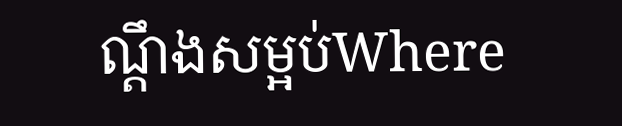ណ្ដឹងសម្អប់Where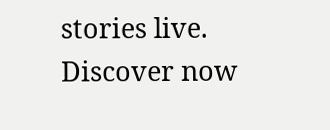stories live. Discover now